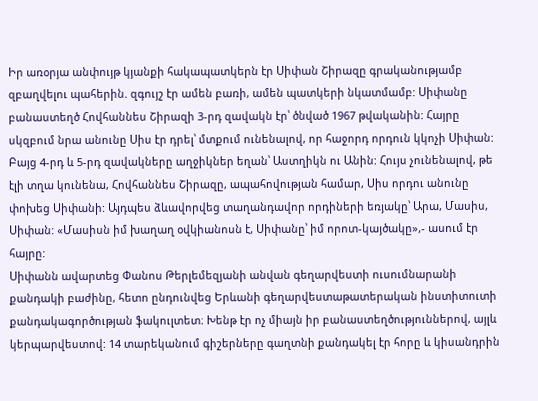Իր առօրյա անփույթ կյանքի հակապատկերն էր Սիփան Շիրազը գրականությամբ զբաղվելու պահերին. զգույշ էր ամեն բառի, ամեն պատկերի նկատմամբ: Սիփանը բանաստեղծ Հովհաննես Շիրազի 3-րդ զավակն էր՝ ծնված 1967 թվականին: Հայրը սկզբում նրա անունը Սիս էր դրել՝ մտքում ունենալով, որ հաջորդ որդուն կկոչի Սիփան: Բայց 4-րդ և 5-րդ զավակները աղջիկներ եղան՝ Աստղիկն ու Անին: Հույս չունենալով, թե էլի տղա կունենա, Հովհաննես Շիրազը, ապահովության համար, Սիս որդու անունը փոխեց Սիփանի: Այդպես ձևավորվեց տաղանդավոր որդիների եռյակը՝ Արա, Մասիս, Սիփան: «Մասիսն իմ խաղաղ օվկիանոսն է, Սիփանը՝ իմ որոտ-կայծակը»,- ասում էր հայրը:
Սիփանն ավարտեց Փանոս Թերլեմեզյանի անվան գեղարվեստի ուսումնարանի քանդակի բաժինը, հետո ընդունվեց Երևանի գեղարվեստաթատերական ինստիտուտի քանդակագործության ֆակուլտետ։ Խենթ էր ոչ միայն իր բանաստեղծություններով, այլև կերպարվեստով: 14 տարեկանում գիշերները գաղտնի քանդակել էր հորը և կիսանդրին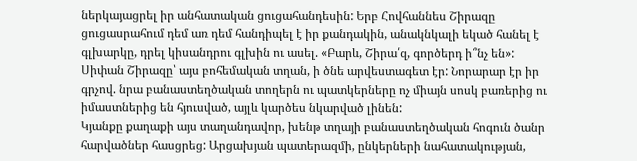ներկայացրել իր անհատական ցուցահանդեսին: Երբ Հովհաննես Շիրազը ցուցասրահում դեմ առ դեմ հանդիպել է իր քանդակին, անակնկալի եկած հանել է գլխարկը, դրել կիսանդրու գլխին ու ասել. «Բարև, Շիրա՛զ, գործերդ ի՞նչ են»:
Սիփան Շիրազը՝ այս բոհեմական տղան, ի ծնե արվեստագետ էր: Նորարար էր իր գրչով. նրա բանաստեղծական տողերն ու պատկերները ոչ միայն սոսկ բառերից ու իմաստներից են հյուսված, այլև կարծես նկարված լինեն:
Կյանքը քաղաքի այս տաղանդավոր, խենթ տղայի բանաստեղծական հոգուն ծանր հարվածներ հասցրեց: Արցախյան պատերազմի, ընկերների նահատակության,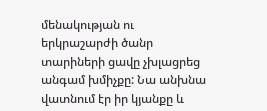մենակության ու երկրաշարժի ծանր տարիների ցավը չխլացրեց անգամ խմիչքը: Նա անխնա վատնում էր իր կյանքը և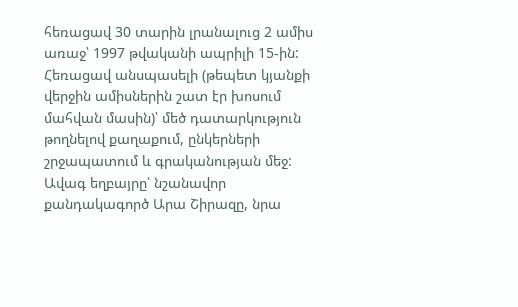հեռացավ 30 տարին լրանալուց 2 ամիս առաջ՝ 1997 թվականի ապրիլի 15-ին: Հեռացավ անսպասելի (թեպետ կյանքի վերջին ամիսներին շատ էր խոսում մահվան մասին)՝ մեծ դատարկություն թողնելով քաղաքում, ընկերների շրջապատում և գրականության մեջ:
Ավագ եղբայրը՝ նշանավոր քանդակագործ Արա Շիրազը, նրա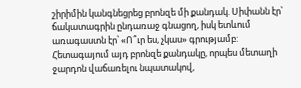շիրիմին կանգնեցրեց բրոնզե մի քանդակ. Սիփանն էր՝ ճակատագրին ընդառաջ գնացող, իսկ ետևում առագաստն էր՝ «Ո՞ւր ես, չկաս» գրությամբ: Հետագայում այդ բրոնզե քանդակը, որպես մետաղի ջարդոն վաճառելու նպատակով,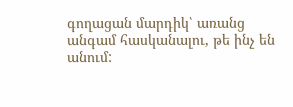գողացան մարդիկ՝ առանց անգամ հասկանալու, թե ինչ են անում: